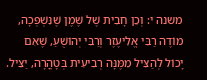משנה י: וְכֵן חָבִית שֶׁל שֶׁמֶן שֶׁנִּשְׁפְּכָה, מוֹדֶה רַבִּי אֱלִיעֶזֶר וְרַבִּי יְהוֹשֻׁעַ, שֶׁאִם יָכוֹל לְהַצִּיל מִמֶּנָּה רְבִיעִית בְּטָהֳרָה, יַצִּיל.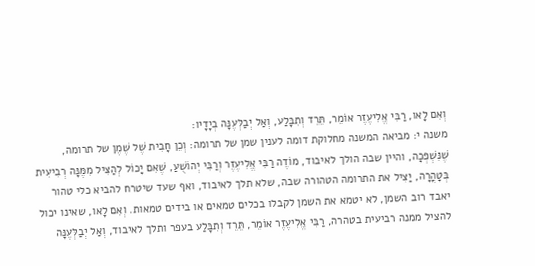וְאִם לָאו, רַבִּי אֱלִיעֶזֶר אוֹמֵר, תֵּרֵד וְתִבָּלַע, וְאַל יְבַלְּעֶנָּה בְיָדָיו:
משנה י: מביאה המשנה מחלוקת דומה לענין שמן של תרומה: וְכֵן חָבִית שֶׁל שֶׁמֶן של תרומה, שֶׁנִּשְׁפְּכָה, והיין שבה הולך לאיבוד, מוֹדֶה רַבִּי אֱלִיעֶזֶר וְרַבִּי יְהוֹשֻׁעַ, שֶׁאִם יָכוֹל לְהַצִּיל מִמֶּנָּה רְבִיעִית בְּטָהֳרָה, יַצִּיל את התרומה הטהורה שבה, שלא תלך לאיבוד, ואף שעד שיטרח להביא כלי טהור יאבד רוב השמן, לא יטמא את השמן לקבלו בכלים טמאים או בידים טמאות. וְאִם לָאו, שאינו יכול להציל ממנה רביעית בטהרה, רַבִּי אֱלִיעֶזֶר אוֹמֵר, תֵּרֵד וְתִבָּלַע בעפר ותלך לאיבוד, וְאַל יְבַלְּעֶנָּה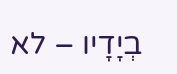בְיָדָיו – לא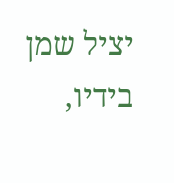יציל שמן בידיו,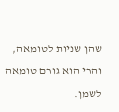שהן שניות לטומאה, והרי הוא גורם טומאה לשמן.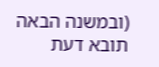(ובמשנה הבאה תובא דעת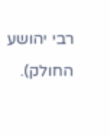רבי יהושע החולק).